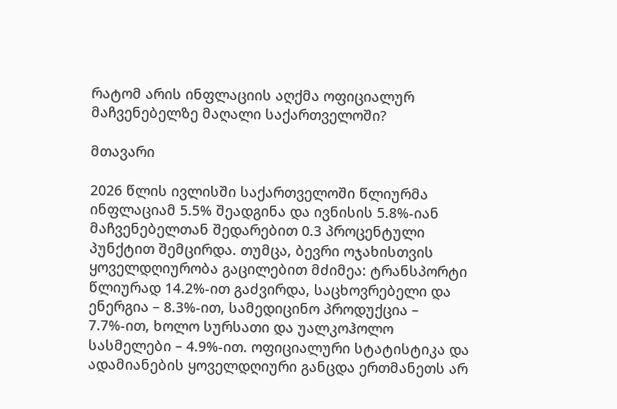რატომ არის ინფლაციის აღქმა ოფიციალურ მაჩვენებელზე მაღალი საქართველოში?

მთავარი

2026 წლის ივლისში საქართველოში წლიურმა ინფლაციამ 5.5% შეადგინა და ივნისის 5.8%-იან მაჩვენებელთან შედარებით 0.3 პროცენტული პუნქტით შემცირდა. თუმცა, ბევრი ოჯახისთვის ყოველდღიურობა გაცილებით მძიმეა: ტრანსპორტი წლიურად 14.2%-ით გაძვირდა, საცხოვრებელი და ენერგია – 8.3%-ით, სამედიცინო პროდუქცია – 7.7%-ით, ხოლო სურსათი და უალკოჰოლო სასმელები – 4.9%-ით. ოფიციალური სტატისტიკა და ადამიანების ყოველდღიური განცდა ერთმანეთს არ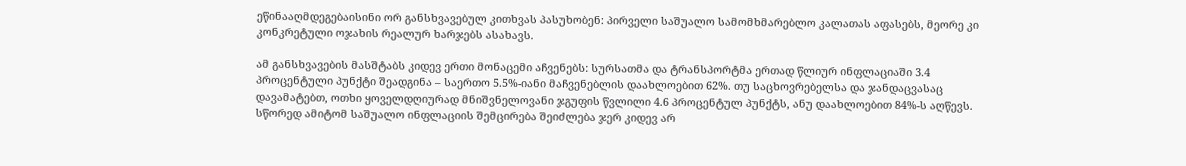ეწინააღმდეგებაისინი ორ განსხვავებულ კითხვას პასუხობენ: პირველი საშუალო სამომხმარებლო კალათას აფასებს, მეორე კი კონკრეტული ოჯახის რეალურ ხარჯებს ასახავს.

ამ განსხვავების მასშტაბს კიდევ ერთი მონაცემი აჩვენებს: სურსათმა და ტრანსპორტმა ერთად წლიურ ინფლაციაში 3.4 პროცენტული პუნქტი შეადგინა – საერთო 5.5%-იანი მაჩვენებლის დაახლოებით 62%. თუ საცხოვრებელსა და ჯანდაცვასაც დავამატებთ, ოთხი ყოველდღიურად მნიშვნელოვანი ჯგუფის წვლილი 4.6 პროცენტულ პუნქტს, ანუ დაახლოებით 84%-ს აღწევს. სწორედ ამიტომ საშუალო ინფლაციის შემცირება შეიძლება ჯერ კიდევ არ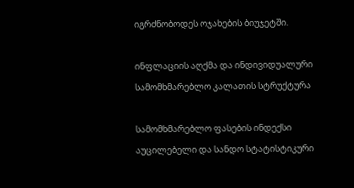იგრძნობოდეს ოჯახების ბიუჯეტში.

ინფლაციის აღქმა და ინდივიდუალური სამომხმარებლო კალათის სტრუქტურა

სამომხმარებლო ფასების ინდექსი აუცილებელი და სანდო სტატისტიკური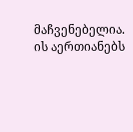მაჩვენებელია. ის აერთიანებს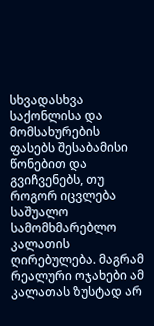სხვადასხვა საქონლისა და მომსახურების ფასებს შესაბამისი წონებით და გვიჩვენებს, თუ როგორ იცვლება საშუალო სამომხმარებლო კალათის ღირებულება. მაგრამ რეალური ოჯახები ამ კალათას ზუსტად არ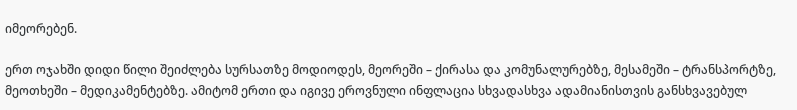იმეორებენ.

ერთ ოჯახში დიდი წილი შეიძლება სურსათზე მოდიოდეს, მეორეში – ქირასა და კომუნალურებზე, მესამეში – ტრანსპორტზე, მეოთხეში – მედიკამენტებზე. ამიტომ ერთი და იგივე ეროვნული ინფლაცია სხვადასხვა ადამიანისთვის განსხვავებულ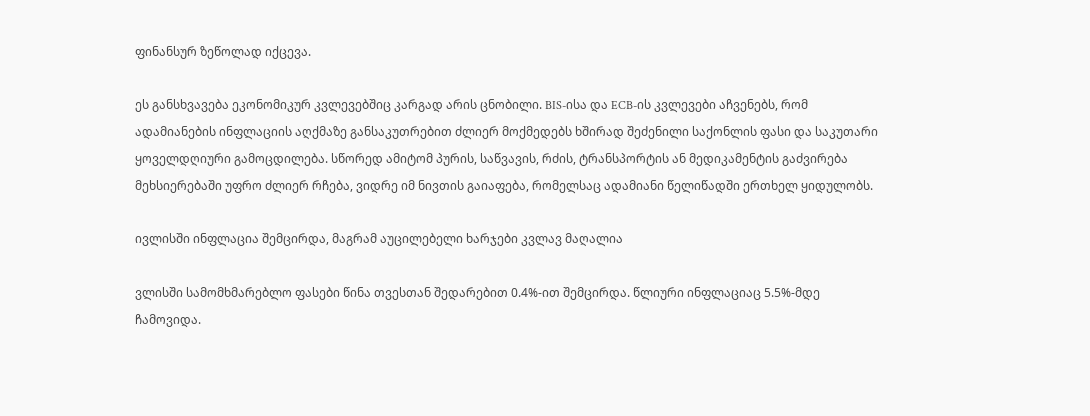ფინანსურ ზეწოლად იქცევა.

ეს განსხვავება ეკონომიკურ კვლევებშიც კარგად არის ცნობილი. BIS-ისა და ECB-ის კვლევები აჩვენებს, რომ ადამიანების ინფლაციის აღქმაზე განსაკუთრებით ძლიერ მოქმედებს ხშირად შეძენილი საქონლის ფასი და საკუთარი ყოველდღიური გამოცდილება. სწორედ ამიტომ პურის, საწვავის, რძის, ტრანსპორტის ან მედიკამენტის გაძვირება მეხსიერებაში უფრო ძლიერ რჩება, ვიდრე იმ ნივთის გაიაფება, რომელსაც ადამიანი წელიწადში ერთხელ ყიდულობს.

ივლისში ინფლაცია შემცირდა, მაგრამ აუცილებელი ხარჯები კვლავ მაღალია

ვლისში სამომხმარებლო ფასები წინა თვესთან შედარებით 0.4%-ით შემცირდა. წლიური ინფლაციაც 5.5%-მდე ჩამოვიდა.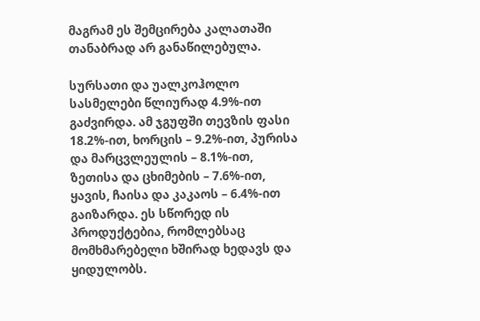მაგრამ ეს შემცირება კალათაში თანაბრად არ განაწილებულა.

სურსათი და უალკოჰოლო სასმელები წლიურად 4.9%-ით გაძვირდა. ამ ჯგუფში თევზის ფასი 18.2%-ით, ხორცის – 9.2%-ით, პურისა და მარცვლეულის – 8.1%-ით, ზეთისა და ცხიმების – 7.6%-ით, ყავის, ჩაისა და კაკაოს – 6.4%-ით გაიზარდა. ეს სწორედ ის პროდუქტებია, რომლებსაც მომხმარებელი ხშირად ხედავს და ყიდულობს.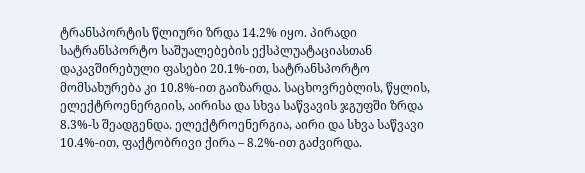ტრანსპორტის წლიური ზრდა 14.2% იყო. პირადი სატრანსპორტო საშუალებების ექსპლუატაციასთან დაკავშირებული ფასები 20.1%-ით, სატრანსპორტო მომსახურება კი 10.8%-ით გაიზარდა. საცხოვრებლის, წყლის, ელექტროენერგიის, აირისა და სხვა საწვავის ჯგუფში ზრდა 8.3%-ს შეადგენდა. ელექტროენერგია, აირი და სხვა საწვავი 10.4%-ით, ფაქტობრივი ქირა – 8.2%-ით გაძვირდა.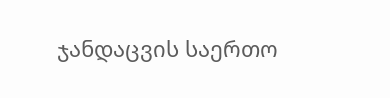ჯანდაცვის საერთო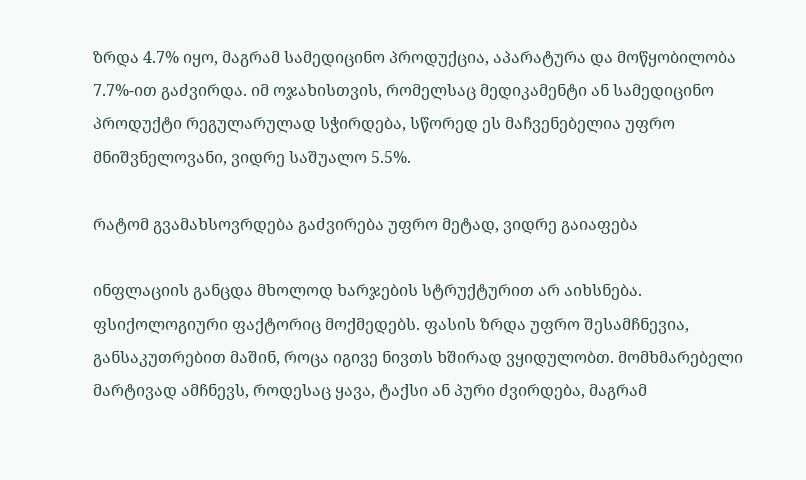ზრდა 4.7% იყო, მაგრამ სამედიცინო პროდუქცია, აპარატურა და მოწყობილობა 7.7%-ით გაძვირდა. იმ ოჯახისთვის, რომელსაც მედიკამენტი ან სამედიცინო პროდუქტი რეგულარულად სჭირდება, სწორედ ეს მაჩვენებელია უფრო მნიშვნელოვანი, ვიდრე საშუალო 5.5%.

რატომ გვამახსოვრდება გაძვირება უფრო მეტად, ვიდრე გაიაფება

ინფლაციის განცდა მხოლოდ ხარჯების სტრუქტურით არ აიხსნება. ფსიქოლოგიური ფაქტორიც მოქმედებს. ფასის ზრდა უფრო შესამჩნევია, განსაკუთრებით მაშინ, როცა იგივე ნივთს ხშირად ვყიდულობთ. მომხმარებელი მარტივად ამჩნევს, როდესაც ყავა, ტაქსი ან პური ძვირდება, მაგრამ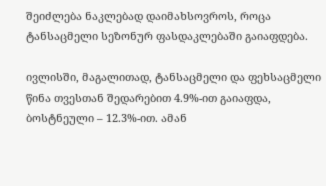შეიძლება ნაკლებად დაიმახსოვროს, როცა ტანსაცმელი სეზონურ ფასდაკლებაში გაიაფდება.

ივლისში, მაგალითად, ტანსაცმელი და ფეხსაცმელი წინა თვესთან შედარებით 4.9%-ით გაიაფდა, ბოსტნეული – 12.3%-ით. ამან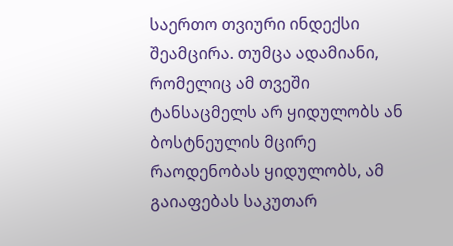საერთო თვიური ინდექსი შეამცირა. თუმცა ადამიანი, რომელიც ამ თვეში ტანსაცმელს არ ყიდულობს ან ბოსტნეულის მცირე რაოდენობას ყიდულობს, ამ გაიაფებას საკუთარ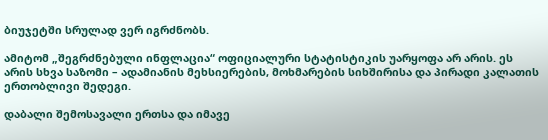ბიუჯეტში სრულად ვერ იგრძნობს.

ამიტომ „შეგრძნებული ინფლაცია“ ოფიციალური სტატისტიკის უარყოფა არ არის. ეს არის სხვა საზომი – ადამიანის მეხსიერების, მოხმარების სიხშირისა და პირადი კალათის ერთობლივი შედეგი.

დაბალი შემოსავალი ერთსა და იმავე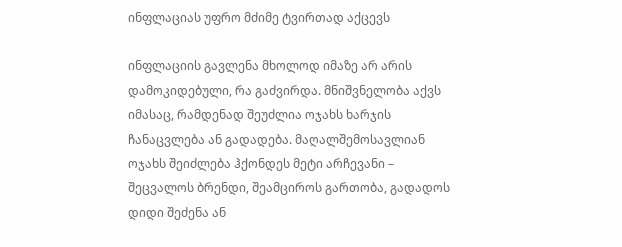ინფლაციას უფრო მძიმე ტვირთად აქცევს

ინფლაციის გავლენა მხოლოდ იმაზე არ არის დამოკიდებული, რა გაძვირდა. მნიშვნელობა აქვს იმასაც, რამდენად შეუძლია ოჯახს ხარჯის ჩანაცვლება ან გადადება. მაღალშემოსავლიან ოჯახს შეიძლება ჰქონდეს მეტი არჩევანი – შეცვალოს ბრენდი, შეამციროს გართობა, გადადოს დიდი შეძენა ან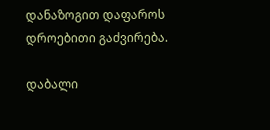დანაზოგით დაფაროს დროებითი გაძვირება.

დაბალი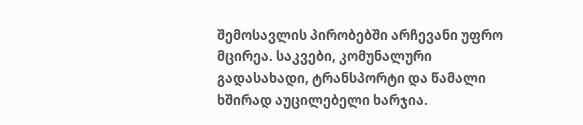შემოსავლის პირობებში არჩევანი უფრო მცირეა. საკვები, კომუნალური გადასახადი, ტრანსპორტი და წამალი ხშირად აუცილებელი ხარჯია.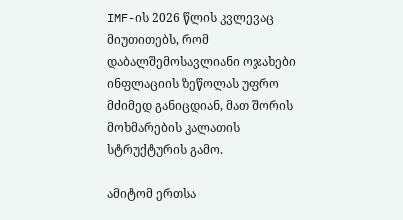IMF-ის 2026 წლის კვლევაც მიუთითებს, რომ დაბალშემოსავლიანი ოჯახები ინფლაციის ზეწოლას უფრო მძიმედ განიცდიან, მათ შორის მოხმარების კალათის სტრუქტურის გამო.

ამიტომ ერთსა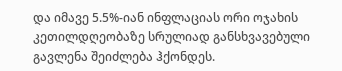და იმავე 5.5%-იან ინფლაციას ორი ოჯახის კეთილდღეობაზე სრულიად განსხვავებული გავლენა შეიძლება ჰქონდეს.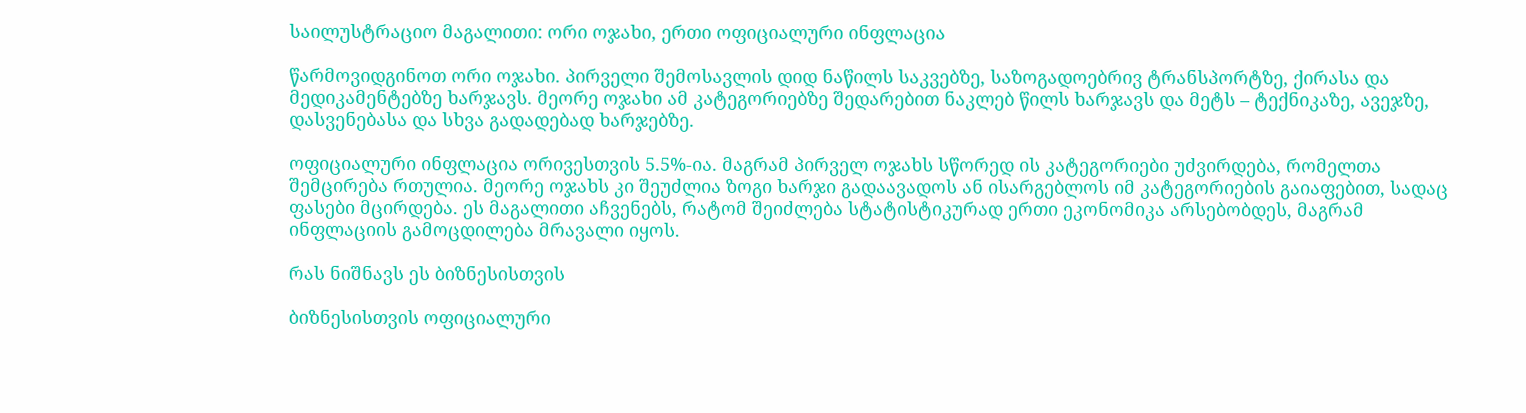საილუსტრაციო მაგალითი: ორი ოჯახი, ერთი ოფიციალური ინფლაცია

წარმოვიდგინოთ ორი ოჯახი. პირველი შემოსავლის დიდ ნაწილს საკვებზე, საზოგადოებრივ ტრანსპორტზე, ქირასა და მედიკამენტებზე ხარჯავს. მეორე ოჯახი ამ კატეგორიებზე შედარებით ნაკლებ წილს ხარჯავს და მეტს – ტექნიკაზე, ავეჯზე, დასვენებასა და სხვა გადადებად ხარჯებზე.

ოფიციალური ინფლაცია ორივესთვის 5.5%-ია. მაგრამ პირველ ოჯახს სწორედ ის კატეგორიები უძვირდება, რომელთა შემცირება რთულია. მეორე ოჯახს კი შეუძლია ზოგი ხარჯი გადაავადოს ან ისარგებლოს იმ კატეგორიების გაიაფებით, სადაც ფასები მცირდება. ეს მაგალითი აჩვენებს, რატომ შეიძლება სტატისტიკურად ერთი ეკონომიკა არსებობდეს, მაგრამ ინფლაციის გამოცდილება მრავალი იყოს.

რას ნიშნავს ეს ბიზნესისთვის

ბიზნესისთვის ოფიციალური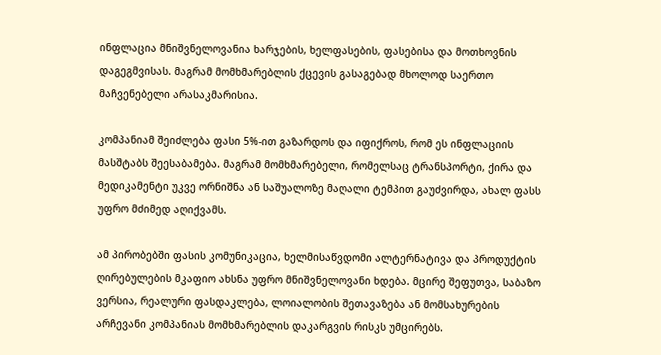ინფლაცია მნიშვნელოვანია ხარჯების, ხელფასების, ფასებისა და მოთხოვნის დაგეგმვისას. მაგრამ მომხმარებლის ქცევის გასაგებად მხოლოდ საერთო მაჩვენებელი არასაკმარისია.

კომპანიამ შეიძლება ფასი 5%-ით გაზარდოს და იფიქროს, რომ ეს ინფლაციის მასშტაბს შეესაბამება. მაგრამ მომხმარებელი, რომელსაც ტრანსპორტი, ქირა და მედიკამენტი უკვე ორნიშნა ან საშუალოზე მაღალი ტემპით გაუძვირდა, ახალ ფასს უფრო მძიმედ აღიქვამს.

ამ პირობებში ფასის კომუნიკაცია, ხელმისაწვდომი ალტერნატივა და პროდუქტის ღირებულების მკაფიო ახსნა უფრო მნიშვნელოვანი ხდება. მცირე შეფუთვა, საბაზო ვერსია, რეალური ფასდაკლება, ლოიალობის შეთავაზება ან მომსახურების არჩევანი კომპანიას მომხმარებლის დაკარგვის რისკს უმცირებს.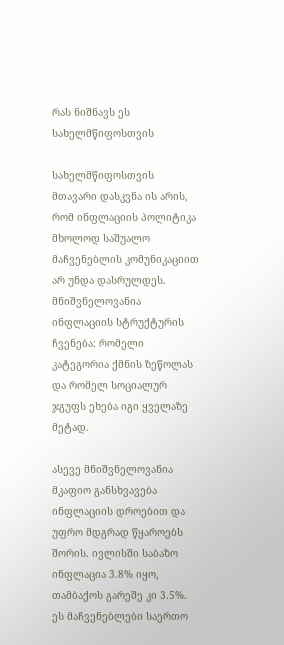რას ნიშნავს ეს სახელმწიფოსთვის

სახელმწიფოსთვის მთავარი დასკვნა ის არის, რომ ინფლაციის პოლიტიკა მხოლოდ საშუალო მაჩვენებლის კომუნიკაციით არ უნდა დასრულდეს. მნიშვნელოვანია ინფლაციის სტრუქტურის ჩვენება: რომელი კატეგორია ქმნის ზეწოლას და რომელ სოციალურ ჯგუფს ეხება იგი ყველაზე მეტად.

ასევე მნიშვნელოვანია მკაფიო განსხვავება ინფლაციის დროებით და უფრო მდგრად წყაროებს შორის. ივლისში საბაზო ინფლაცია 3.8% იყო, თამბაქოს გარეშე კი 3.5%. ეს მაჩვენებლები საერთო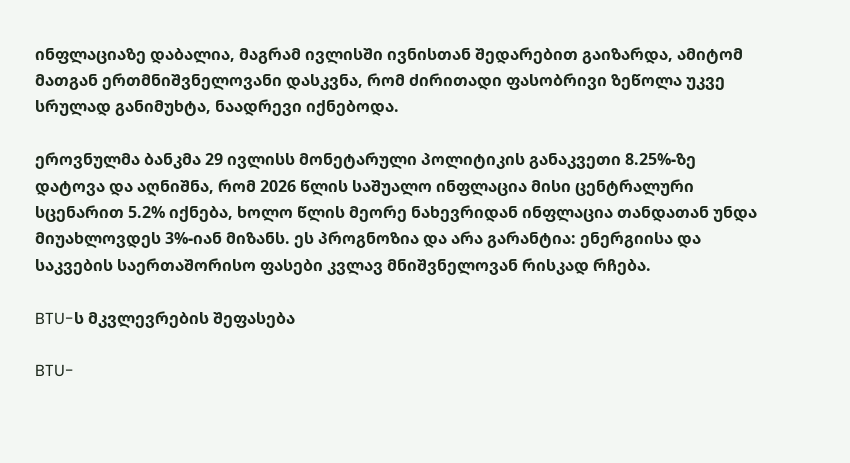ინფლაციაზე დაბალია, მაგრამ ივლისში ივნისთან შედარებით გაიზარდა, ამიტომ მათგან ერთმნიშვნელოვანი დასკვნა, რომ ძირითადი ფასობრივი ზეწოლა უკვე სრულად განიმუხტა, ნაადრევი იქნებოდა.

ეროვნულმა ბანკმა 29 ივლისს მონეტარული პოლიტიკის განაკვეთი 8.25%-ზე დატოვა და აღნიშნა, რომ 2026 წლის საშუალო ინფლაცია მისი ცენტრალური სცენარით 5.2% იქნება, ხოლო წლის მეორე ნახევრიდან ინფლაცია თანდათან უნდა მიუახლოვდეს 3%-იან მიზანს. ეს პროგნოზია და არა გარანტია: ენერგიისა და საკვების საერთაშორისო ფასები კვლავ მნიშვნელოვან რისკად რჩება.

BTU-ს მკვლევრების შეფასება

BTU-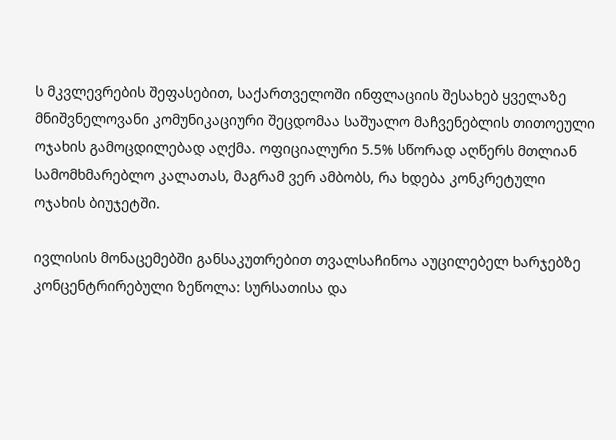ს მკვლევრების შეფასებით, საქართველოში ინფლაციის შესახებ ყველაზე მნიშვნელოვანი კომუნიკაციური შეცდომაა საშუალო მაჩვენებლის თითოეული ოჯახის გამოცდილებად აღქმა. ოფიციალური 5.5% სწორად აღწერს მთლიან სამომხმარებლო კალათას, მაგრამ ვერ ამბობს, რა ხდება კონკრეტული ოჯახის ბიუჯეტში.

ივლისის მონაცემებში განსაკუთრებით თვალსაჩინოა აუცილებელ ხარჯებზე კონცენტრირებული ზეწოლა: სურსათისა და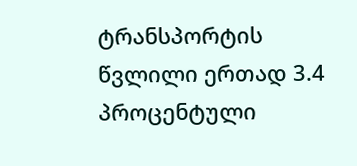ტრანსპორტის წვლილი ერთად 3.4 პროცენტული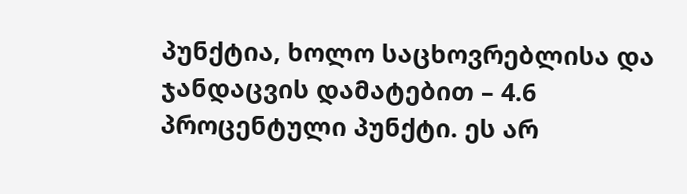პუნქტია, ხოლო საცხოვრებლისა და ჯანდაცვის დამატებით – 4.6 პროცენტული პუნქტი. ეს არ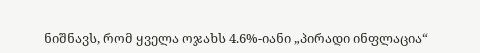ნიშნავს, რომ ყველა ოჯახს 4.6%-იანი „პირადი ინფლაცია“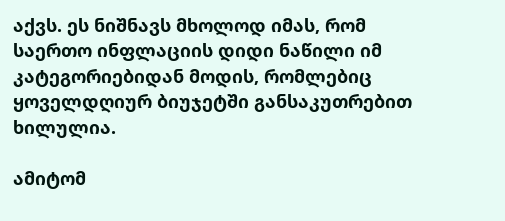აქვს. ეს ნიშნავს მხოლოდ იმას, რომ საერთო ინფლაციის დიდი ნაწილი იმ კატეგორიებიდან მოდის, რომლებიც ყოველდღიურ ბიუჯეტში განსაკუთრებით ხილულია.

ამიტომ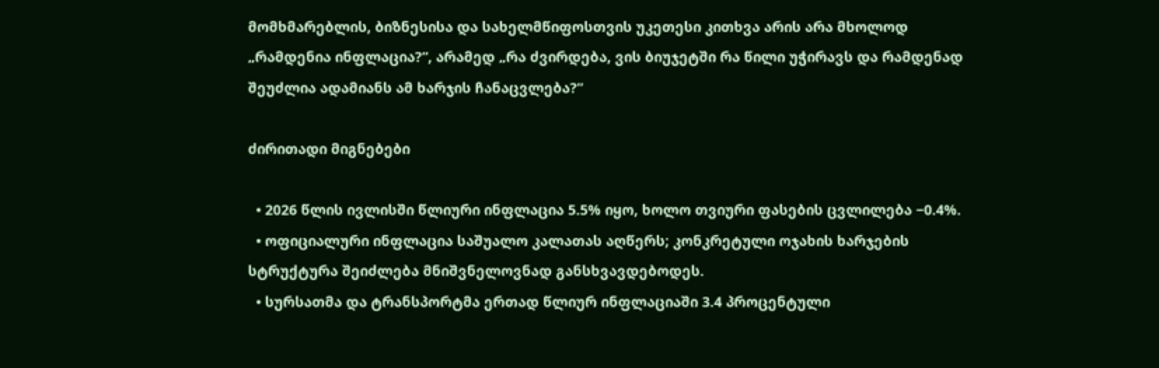მომხმარებლის, ბიზნესისა და სახელმწიფოსთვის უკეთესი კითხვა არის არა მხოლოდ „რამდენია ინფლაცია?“, არამედ „რა ძვირდება, ვის ბიუჯეტში რა წილი უჭირავს და რამდენად შეუძლია ადამიანს ამ ხარჯის ჩანაცვლება?“

ძირითადი მიგნებები

  • 2026 წლის ივლისში წლიური ინფლაცია 5.5% იყო, ხოლო თვიური ფასების ცვლილება −0.4%.
  • ოფიციალური ინფლაცია საშუალო კალათას აღწერს; კონკრეტული ოჯახის ხარჯების სტრუქტურა შეიძლება მნიშვნელოვნად განსხვავდებოდეს.
  • სურსათმა და ტრანსპორტმა ერთად წლიურ ინფლაციაში 3.4 პროცენტული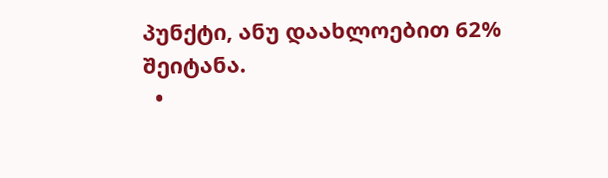პუნქტი, ანუ დაახლოებით 62% შეიტანა.
  •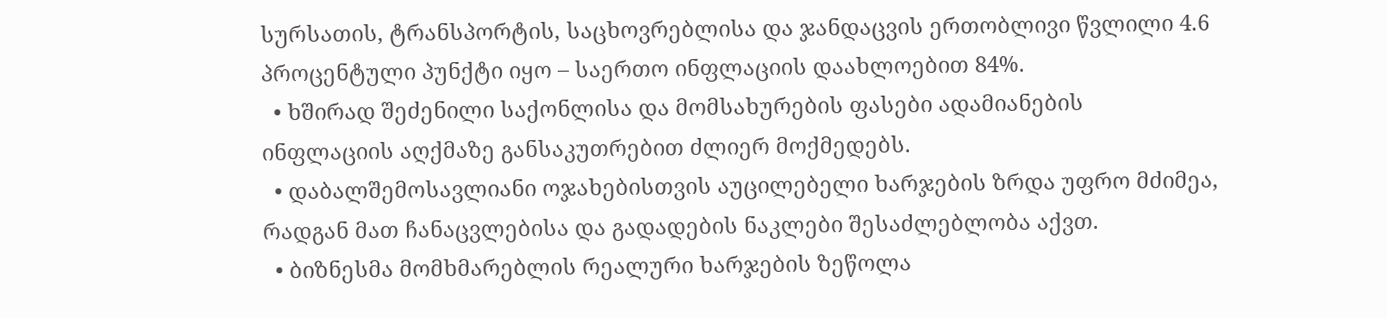სურსათის, ტრანსპორტის, საცხოვრებლისა და ჯანდაცვის ერთობლივი წვლილი 4.6 პროცენტული პუნქტი იყო – საერთო ინფლაციის დაახლოებით 84%.
  • ხშირად შეძენილი საქონლისა და მომსახურების ფასები ადამიანების ინფლაციის აღქმაზე განსაკუთრებით ძლიერ მოქმედებს.
  • დაბალშემოსავლიანი ოჯახებისთვის აუცილებელი ხარჯების ზრდა უფრო მძიმეა, რადგან მათ ჩანაცვლებისა და გადადების ნაკლები შესაძლებლობა აქვთ.
  • ბიზნესმა მომხმარებლის რეალური ხარჯების ზეწოლა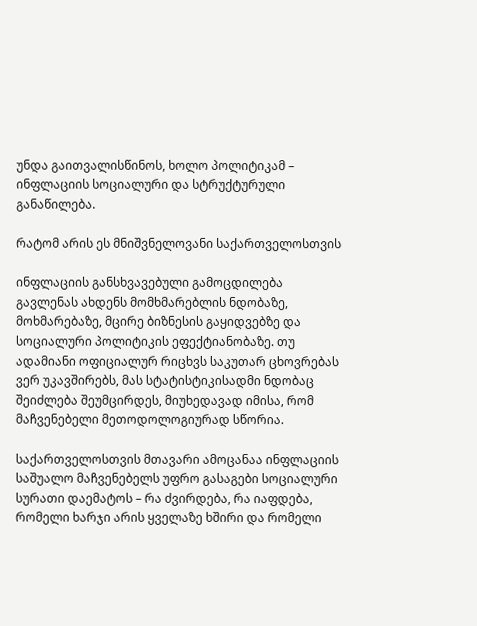უნდა გაითვალისწინოს, ხოლო პოლიტიკამ – ინფლაციის სოციალური და სტრუქტურული განაწილება.

რატომ არის ეს მნიშვნელოვანი საქართველოსთვის

ინფლაციის განსხვავებული გამოცდილება გავლენას ახდენს მომხმარებლის ნდობაზე, მოხმარებაზე, მცირე ბიზნესის გაყიდვებზე და სოციალური პოლიტიკის ეფექტიანობაზე. თუ ადამიანი ოფიციალურ რიცხვს საკუთარ ცხოვრებას ვერ უკავშირებს, მას სტატისტიკისადმი ნდობაც შეიძლება შეუმცირდეს, მიუხედავად იმისა, რომ მაჩვენებელი მეთოდოლოგიურად სწორია.

საქართველოსთვის მთავარი ამოცანაა ინფლაციის საშუალო მაჩვენებელს უფრო გასაგები სოციალური სურათი დაემატოს – რა ძვირდება, რა იაფდება, რომელი ხარჯი არის ყველაზე ხშირი და რომელი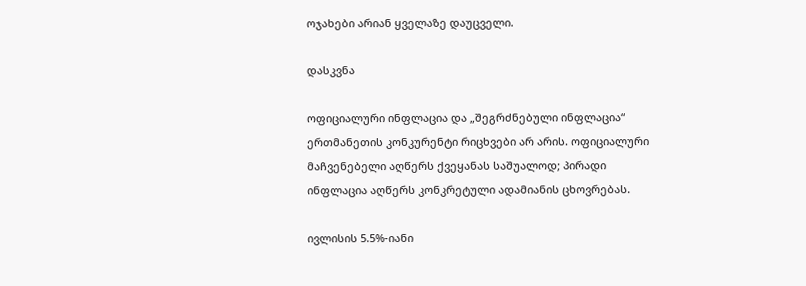ოჯახები არიან ყველაზე დაუცველი.

დასკვნა

ოფიციალური ინფლაცია და „შეგრძნებული ინფლაცია“ ერთმანეთის კონკურენტი რიცხვები არ არის. ოფიციალური მაჩვენებელი აღწერს ქვეყანას საშუალოდ; პირადი ინფლაცია აღწერს კონკრეტული ადამიანის ცხოვრებას.

ივლისის 5.5%-იანი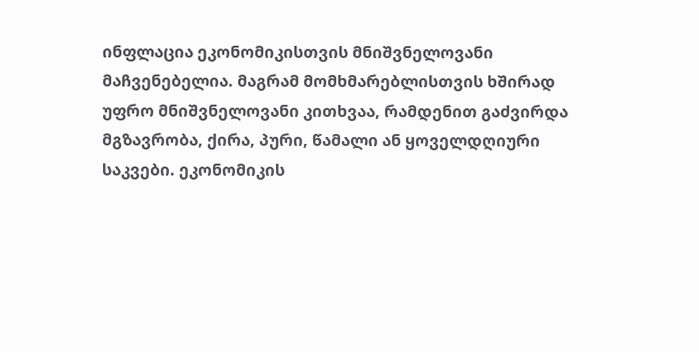ინფლაცია ეკონომიკისთვის მნიშვნელოვანი მაჩვენებელია. მაგრამ მომხმარებლისთვის ხშირად უფრო მნიშვნელოვანი კითხვაა, რამდენით გაძვირდა მგზავრობა, ქირა, პური, წამალი ან ყოველდღიური საკვები. ეკონომიკის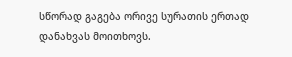სწორად გაგება ორივე სურათის ერთად დანახვას მოითხოვს.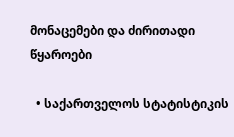მონაცემები და ძირითადი წყაროები

  • საქართველოს სტატისტიკის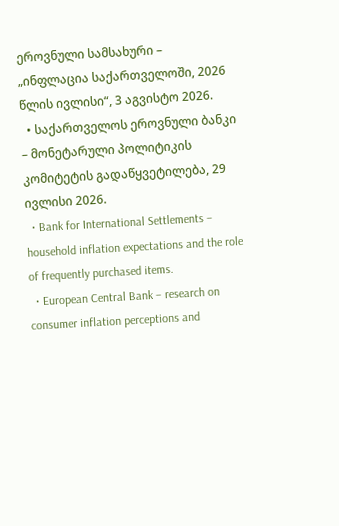ეროვნული სამსახური – „ინფლაცია საქართველოში, 2026 წლის ივლისი“, 3 აგვისტო 2026.
  • საქართველოს ეროვნული ბანკი – მონეტარული პოლიტიკის კომიტეტის გადაწყვეტილება, 29 ივლისი 2026.
  • Bank for International Settlements – household inflation expectations and the role of frequently purchased items.
  • European Central Bank – research on consumer inflation perceptions and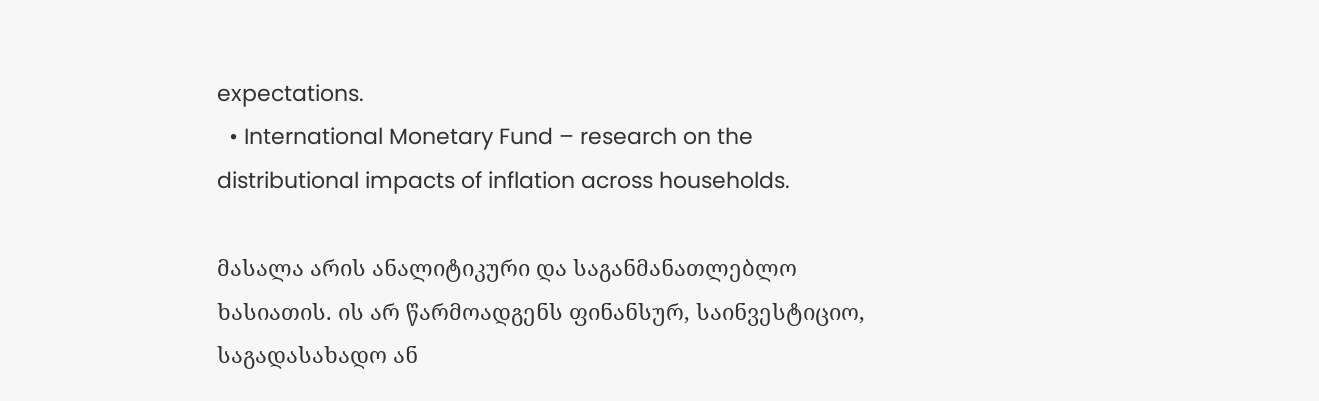expectations.
  • International Monetary Fund – research on the distributional impacts of inflation across households.

მასალა არის ანალიტიკური და საგანმანათლებლო ხასიათის. ის არ წარმოადგენს ფინანსურ, საინვესტიციო, საგადასახადო ან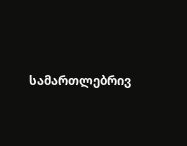სამართლებრივ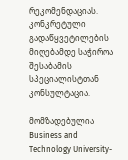რეკომენდაციას. კონკრეტული გადაწყვეტილების მიღებამდე საჭიროა შესაბამის სპეციალისტთან კონსულტაცია.

მომზადებულია Business and Technology University-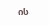ის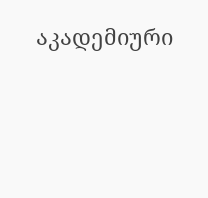აკადემიური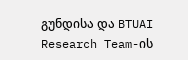გუნდისა და BTUAI Research Team-ის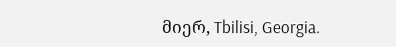მიერ, Tbilisi, Georgia.